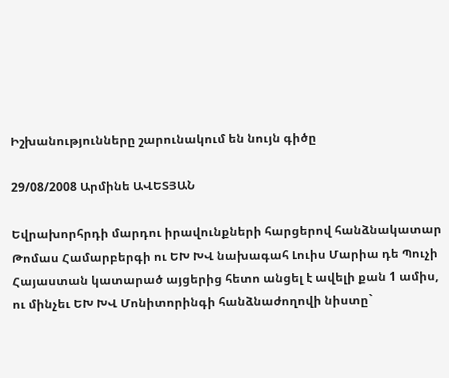Իշխանությունները շարունակում են նույն գիծը

29/08/2008 Արմինե ԱՎԵՏՅԱՆ

Եվրախորհրդի մարդու իրավունքների հարցերով հանձնակատար Թոմաս Համարբերգի ու ԵԽ ԽՎ նախագահ Լուիս Մարիա դե Պուչի Հայաստան կատարած այցերից հետո անցել է ավելի քան 1 ամիս, ու մինչեւ ԵԽ ԽՎ Մոնիտորինգի հանձնաժողովի նիստը`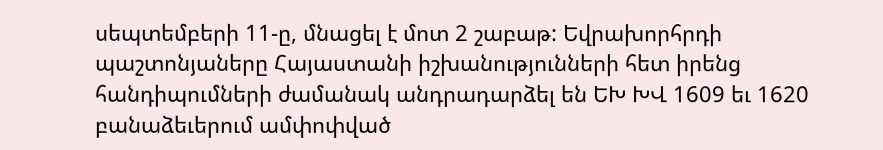սեպտեմբերի 11-ը, մնացել է մոտ 2 շաբաթ: Եվրախորհրդի պաշտոնյաները Հայաստանի իշխանությունների հետ իրենց հանդիպումների ժամանակ անդրադարձել են ԵԽ ԽՎ 1609 եւ 1620 բանաձեւերում ամփոփված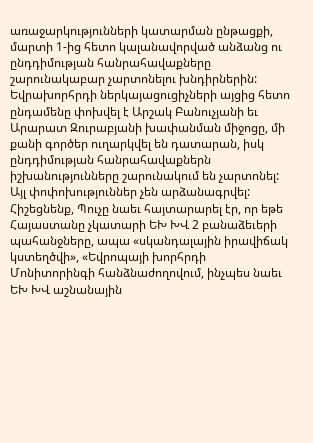առաջարկությունների կատարման ընթացքի, մարտի 1-ից հետո կալանավորված անձանց ու ընդդիմության հանրահավաքները շարունակաբար չարտոնելու խնդիրներին: Եվրախորհրդի ներկայացուցիչների այցից հետո ընդամենը փոխվել է Արշակ Բանուչյանի եւ Արարատ Զուրաբյանի խափանման միջոցը, մի քանի գործեր ուղարկվել են դատարան, իսկ ընդդիմության հանրահավաքներն իշխանությունները շարունակում են չարտոնել: Այլ փոփոխություններ չեն արձանագրվել: Հիշեցնենք, Պուչը նաեւ հայտարարել էր, որ եթե Հայաստանը չկատարի ԵԽ ԽՎ 2 բանաձեւերի պահանջները, ապա «սկանդալային իրավիճակ կստեղծվի», «Եվրոպայի խորհրդի Մոնիտորինգի հանձնաժողովում, ինչպես նաեւ ԵԽ ԽՎ աշնանային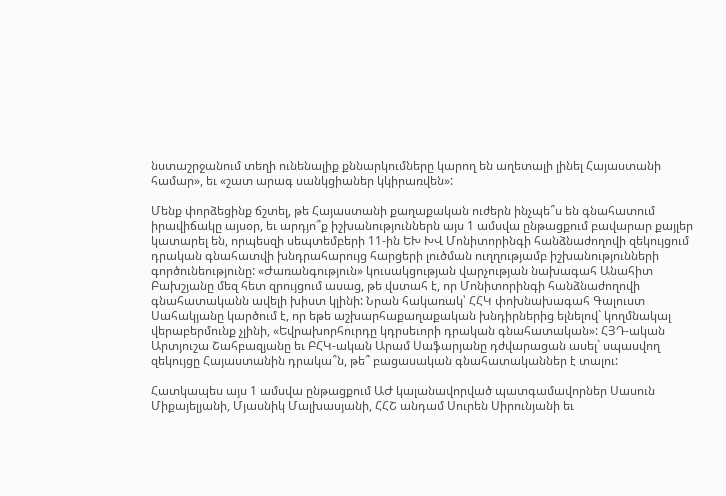նստաշրջանում տեղի ունենալիք քննարկումները կարող են աղետալի լինել Հայաստանի համար», եւ «շատ արագ սանկցիաներ կկիրառվեն»:

Մենք փորձեցինք ճշտել, թե Հայաստանի քաղաքական ուժերն ինչպե՞ս են գնահատում իրավիճակը այսօր, եւ արդյո՞ք իշխանություններն այս 1 ամսվա ընթացքում բավարար քայլեր կատարել են, որպեսզի սեպտեմբերի 11-ին ԵԽ ԽՎ Մոնիտորինգի հանձնաժողովի զեկույցում դրական գնահատվի խնդրահարույց հարցերի լուծման ուղղությամբ իշխանությունների գործունեությունը: «Ժառանգություն» կուսակցության վարչության նախագահ Անահիտ Բախշյանը մեզ հետ զրույցում ասաց, թե վստահ է, որ Մոնիտորինգի հանձնաժողովի գնահատականն ավելի խիստ կլինի: Նրան հակառակ՝ ՀՀԿ փոխնախագահ Գալուստ Սահակյանը կարծում է, որ եթե աշխարհաքաղաքական խնդիրներից ելնելով` կողմնակալ վերաբերմունք չլինի, «Եվրախորհուրդը կդրսեւորի դրական գնահատական»: ՀՅԴ-ական Արտյուշա Շահբազյանը եւ ԲՀԿ-ական Արամ Սաֆարյանը դժվարացան ասել` սպասվող զեկույցը Հայաստանին դրակա՞ն, թե՞ բացասական գնահատականներ է տալու:

Հատկապես այս 1 ամսվա ընթացքում ԱԺ կալանավորված պատգամավորներ Սասուն Միքայելյանի, Մյասնիկ Մալխասյանի, ՀՀՇ անդամ Սուրեն Սիրունյանի եւ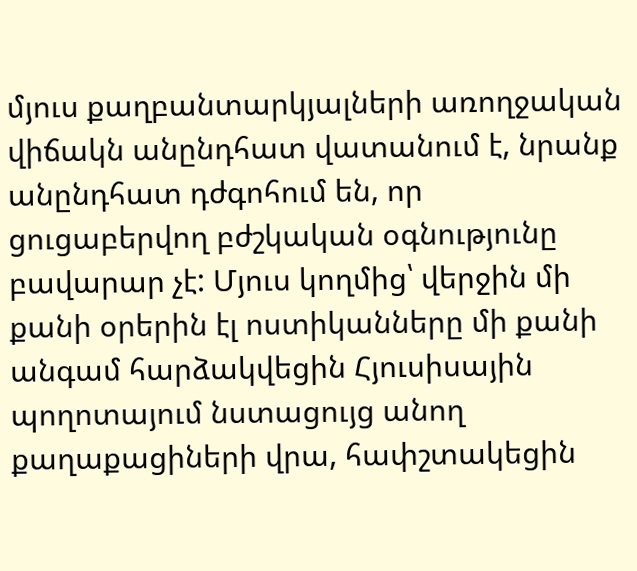մյուս քաղբանտարկյալների առողջական վիճակն անընդհատ վատանում է, նրանք անընդհատ դժգոհում են, որ ցուցաբերվող բժշկական օգնությունը բավարար չէ: Մյուս կողմից՝ վերջին մի քանի օրերին էլ ոստիկանները մի քանի անգամ հարձակվեցին Հյուսիսային պողոտայում նստացույց անող քաղաքացիների վրա, հափշտակեցին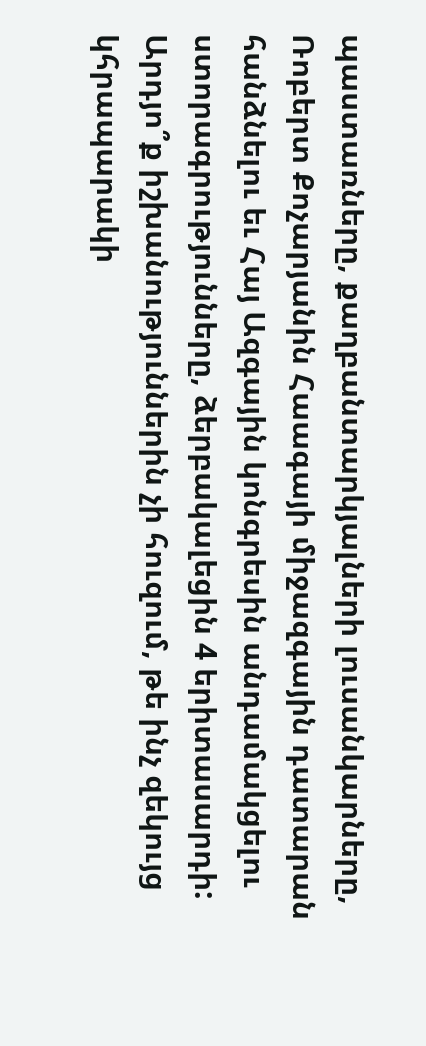պաստառները, քաղբանտարկյալների լուսանկարները, Ռոբերտ Քոչարյանին Հաագայի միջազգային դատարան հանձնելու եւ Հայ Ազգային կոնգրեսին անդամակցելու ստորագրությունները, ձերբակալեցին 4 երիտասարդի: Արդյո՞ք իշխանություններին չի հուզում, թե ինչ զեկույց կհրապարակի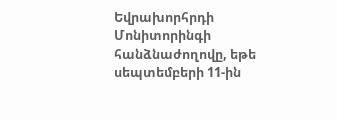Եվրախորհրդի Մոնիտորինգի հանձնաժողովը, եթե սեպտեմբերի 11-ին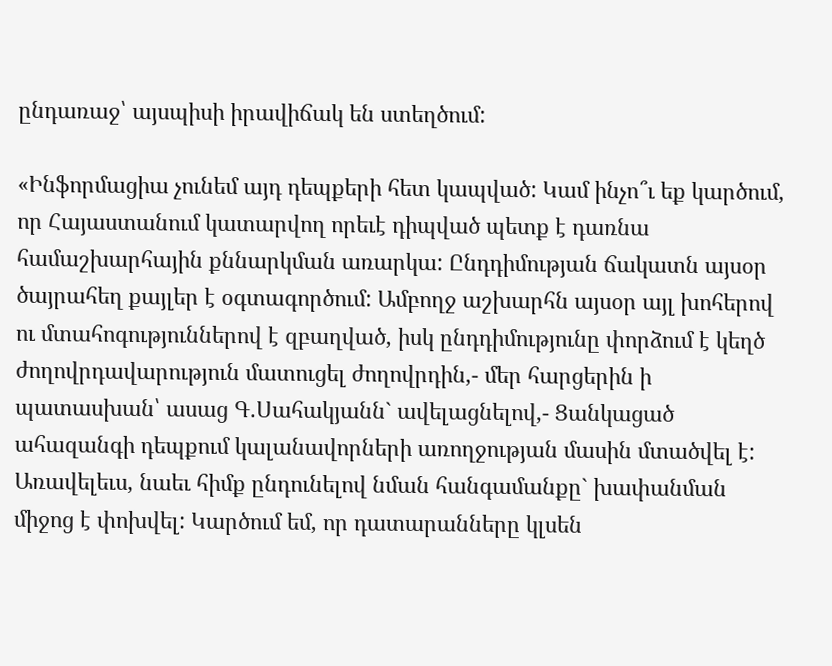ընդառաջ՝ այսպիսի իրավիճակ են ստեղծում:

«Ինֆորմացիա չունեմ այդ դեպքերի հետ կապված: Կամ ինչո՞ւ եք կարծում, որ Հայաստանում կատարվող որեւէ դիպված պետք է դառնա համաշխարհային քննարկման առարկա: Ընդդիմության ճակատն այսօր ծայրահեղ քայլեր է օգտագործում: Ամբողջ աշխարհն այսօր այլ խոհերով ու մտահոգություններով է զբաղված, իսկ ընդդիմությունը փորձում է կեղծ ժողովրդավարություն մատուցել ժողովրդին,- մեր հարցերին ի պատասխան՝ ասաց Գ.Սահակյանն` ավելացնելով,- Ցանկացած ահազանգի դեպքում կալանավորների առողջության մասին մտածվել է: Առավելեւս, նաեւ հիմք ընդունելով նման հանգամանքը` խափանման միջոց է փոխվել: Կարծում եմ, որ դատարանները կլսեն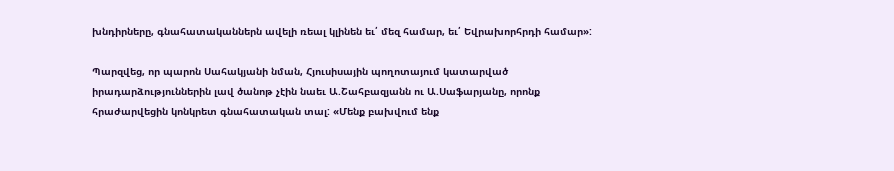խնդիրները, գնահատականներն ավելի ռեալ կլինեն եւ՛ մեզ համար, եւ՛ Եվրախորհրդի համար»:

Պարզվեց, որ պարոն Սահակյանի նման, Հյուսիսային պողոտայում կատարված իրադարձություններին լավ ծանոթ չէին նաեւ Ա.Շահբազյանն ու Ա.Սաֆարյանը, որոնք հրաժարվեցին կոնկրետ գնահատական տալ: «Մենք բախվում ենք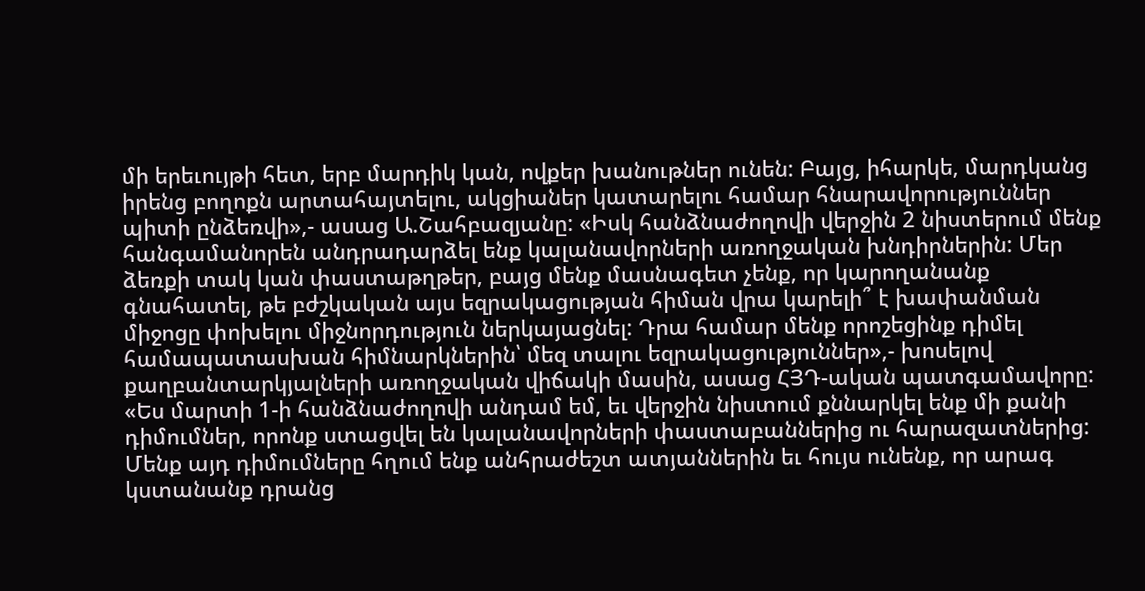մի երեւույթի հետ, երբ մարդիկ կան, ովքեր խանութներ ունեն: Բայց, իհարկե, մարդկանց իրենց բողոքն արտահայտելու, ակցիաներ կատարելու համար հնարավորություններ պիտի ընձեռվի»,- ասաց Ա.Շահբազյանը: «Իսկ հանձնաժողովի վերջին 2 նիստերում մենք հանգամանորեն անդրադարձել ենք կալանավորների առողջական խնդիրներին: Մեր ձեռքի տակ կան փաստաթղթեր, բայց մենք մասնագետ չենք, որ կարողանանք գնահատել, թե բժշկական այս եզրակացության հիման վրա կարելի՞ է խափանման միջոցը փոխելու միջնորդություն ներկայացնել: Դրա համար մենք որոշեցինք դիմել համապատասխան հիմնարկներին՝ մեզ տալու եզրակացություններ»,- խոսելով քաղբանտարկյալների առողջական վիճակի մասին, ասաց ՀՅԴ-ական պատգամավորը: «Ես մարտի 1-ի հանձնաժողովի անդամ եմ, եւ վերջին նիստում քննարկել ենք մի քանի դիմումներ, որոնք ստացվել են կալանավորների փաստաբաններից ու հարազատներից: Մենք այդ դիմումները հղում ենք անհրաժեշտ ատյաններին եւ հույս ունենք, որ արագ կստանանք դրանց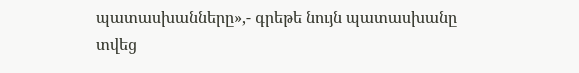պատասխանները»,- գրեթե նույն պատասխանը տվեց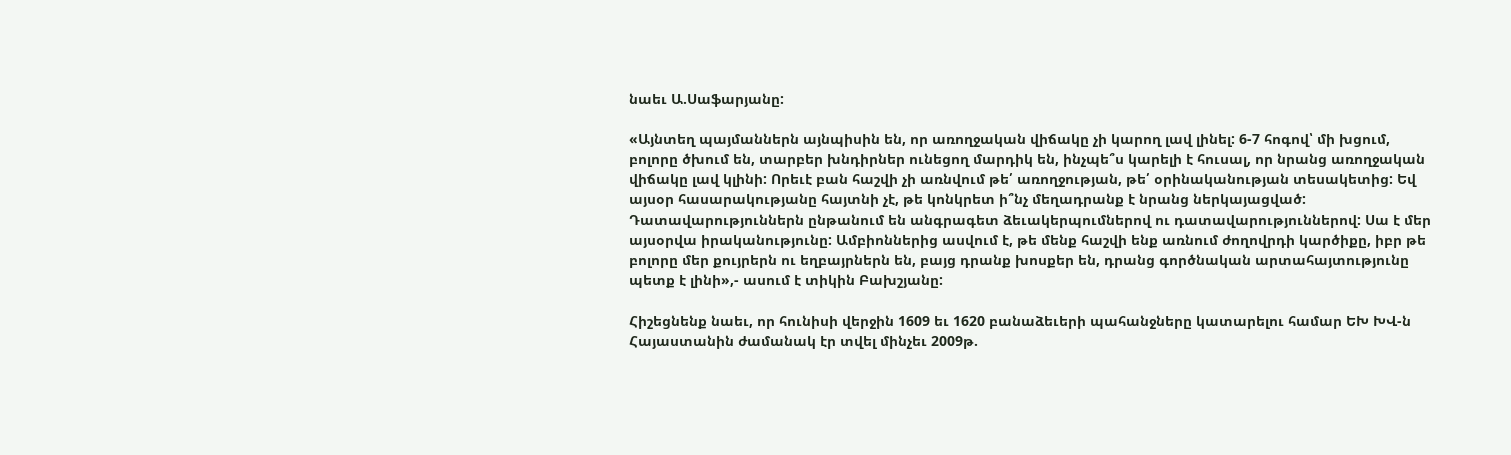նաեւ Ա.Սաֆարյանը:

«Այնտեղ պայմաններն այնպիսին են, որ առողջական վիճակը չի կարող լավ լինել: 6-7 հոգով՝ մի խցում, բոլորը ծխում են, տարբեր խնդիրներ ունեցող մարդիկ են, ինչպե՞ս կարելի է հուսալ, որ նրանց առողջական վիճակը լավ կլինի: Որեւէ բան հաշվի չի առնվում թե՛ առողջության, թե՛ օրինականության տեսակետից: Եվ այսօր հասարակությանը հայտնի չէ, թե կոնկրետ ի՞նչ մեղադրանք է նրանց ներկայացված: Դատավարություններն ընթանում են անգրագետ ձեւակերպումներով ու դատավարություններով: Սա է մեր այսօրվա իրականությունը: Ամբիոններից ասվում է, թե մենք հաշվի ենք առնում ժողովրդի կարծիքը, իբր թե բոլորը մեր քույրերն ու եղբայրներն են, բայց դրանք խոսքեր են, դրանց գործնական արտահայտությունը պետք է լինի»,- ասում է տիկին Բախշյանը:

Հիշեցնենք նաեւ, որ հունիսի վերջին 1609 եւ 1620 բանաձեւերի պահանջները կատարելու համար ԵԽ ԽՎ-ն Հայաստանին ժամանակ էր տվել մինչեւ 2009թ.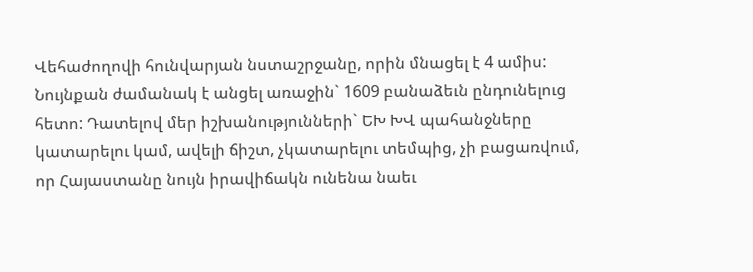Վեհաժողովի հունվարյան նստաշրջանը, որին մնացել է 4 ամիս: Նույնքան ժամանակ է անցել առաջին` 1609 բանաձեւն ընդունելուց հետո: Դատելով մեր իշխանությունների` ԵԽ ԽՎ պահանջները կատարելու կամ, ավելի ճիշտ, չկատարելու տեմպից, չի բացառվում, որ Հայաստանը նույն իրավիճակն ունենա նաեւ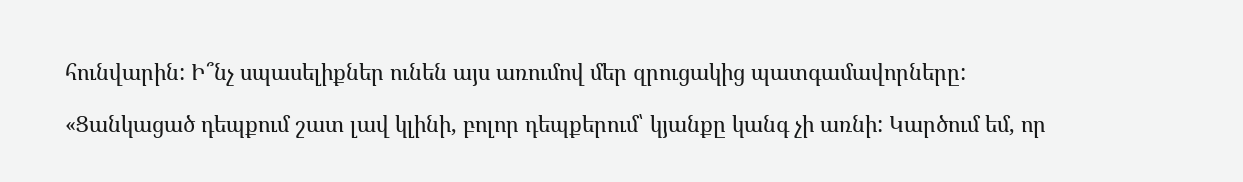հունվարին: Ի՞նչ սպասելիքներ ունեն այս առումով մեր զրուցակից պատգամավորները:

«Ցանկացած դեպքում շատ լավ կլինի, բոլոր դեպքերում՝ կյանքը կանգ չի առնի: Կարծում եմ, որ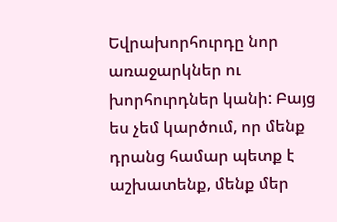Եվրախորհուրդը նոր առաջարկներ ու խորհուրդներ կանի: Բայց ես չեմ կարծում, որ մենք դրանց համար պետք է աշխատենք, մենք մեր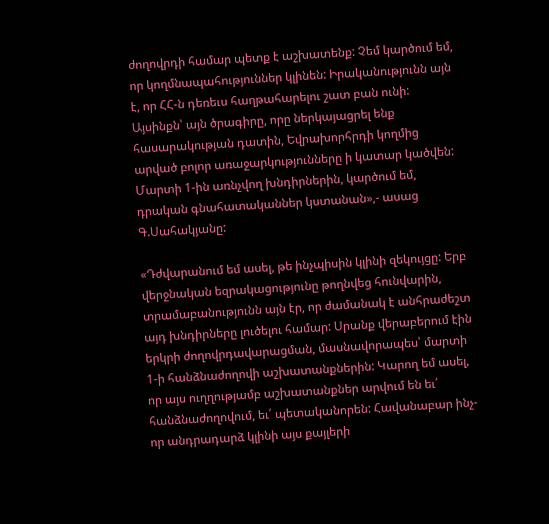ժողովրդի համար պետք է աշխատենք: Չեմ կարծում եմ, որ կողմնապահություններ կլինեն: Իրականությունն այն է, որ ՀՀ-ն դեռեւս հաղթահարելու շատ բան ունի: Այսինքն՝ այն ծրագիրը, որը ներկայացրել ենք հասարակության դատին, Եվրախորհրդի կողմից արված բոլոր առաջարկությունները ի կատար կածվեն: Մարտի 1-ին առնչվող խնդիրներին, կարծում եմ, դրական գնահատականներ կստանան»,- ասաց Գ.Սահակյանը:

«Դժվարանում եմ ասել, թե ինչպիսին կլինի զեկույցը: Երբ վերջնական եզրակացությունը թողնվեց հունվարին, տրամաբանությունն այն էր, որ ժամանակ է անհրաժեշտ այդ խնդիրները լուծելու համար: Սրանք վերաբերում էին երկրի ժողովրդավարացման, մասնավորապես՝ մարտի 1-ի հանձնաժողովի աշխատանքներին: Կարող եմ ասել, որ այս ուղղությամբ աշխատանքներ արվում են եւ՛ հանձնաժողովում, եւ՛ պետականորեն: Հավանաբար ինչ-որ անդրադարձ կլինի այս քայլերի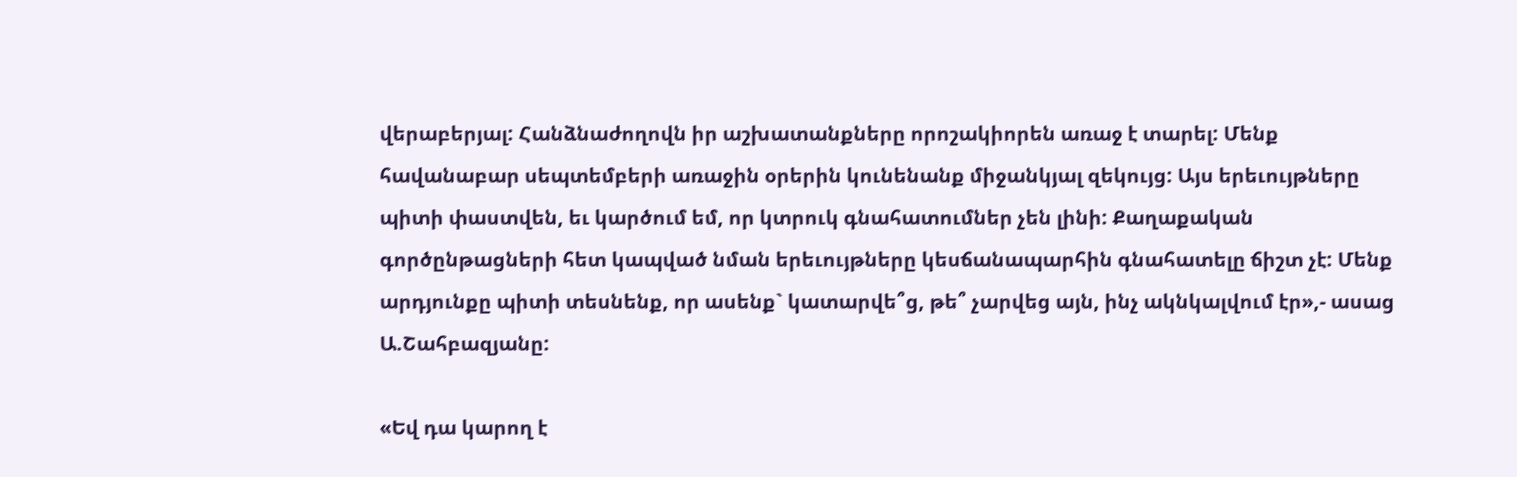վերաբերյալ: Հանձնաժողովն իր աշխատանքները որոշակիորեն առաջ է տարել: Մենք հավանաբար սեպտեմբերի առաջին օրերին կունենանք միջանկյալ զեկույց: Այս երեւույթները պիտի փաստվեն, եւ կարծում եմ, որ կտրուկ գնահատումներ չեն լինի: Քաղաքական գործընթացների հետ կապված նման երեւույթները կեսճանապարհին գնահատելը ճիշտ չէ: Մենք արդյունքը պիտի տեսնենք, որ ասենք` կատարվե՞ց, թե՞ չարվեց այն, ինչ ակնկալվում էր»,- ասաց Ա.Շահբազյանը:

«Եվ դա կարող է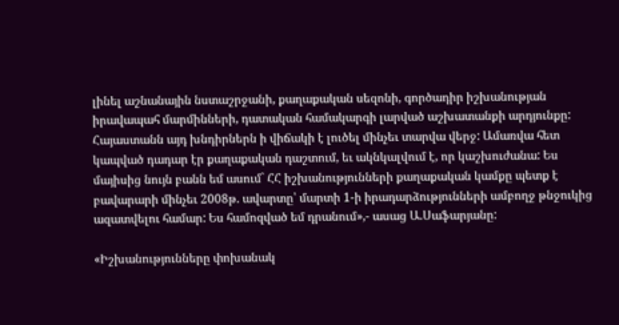լինել աշնանային նստաշրջանի, քաղաքական սեզոնի, գործադիր իշխանության իրավապահ մարմինների, դատական համակարգի լարված աշխատանքի արդյունքը: Հայաստանն այդ խնդիրներն ի վիճակի է լուծել մինչեւ տարվա վերջ: Ամառվա հետ կապված դադար էր քաղաքական դաշտում, եւ ակնկալվում է, որ կաշխուժանա: Ես մայիսից նույն բանն եմ ասում` ՀՀ իշխանությունների քաղաքական կամքը պետք է բավարարի մինչեւ 2008թ. ավարտը՝ մարտի 1-ի իրադարձությունների ամբողջ թնջուկից ազատվելու համար: Ես համոզված եմ դրանում»,- ասաց Ա.Սաֆարյանը:

«Իշխանությունները փոխանակ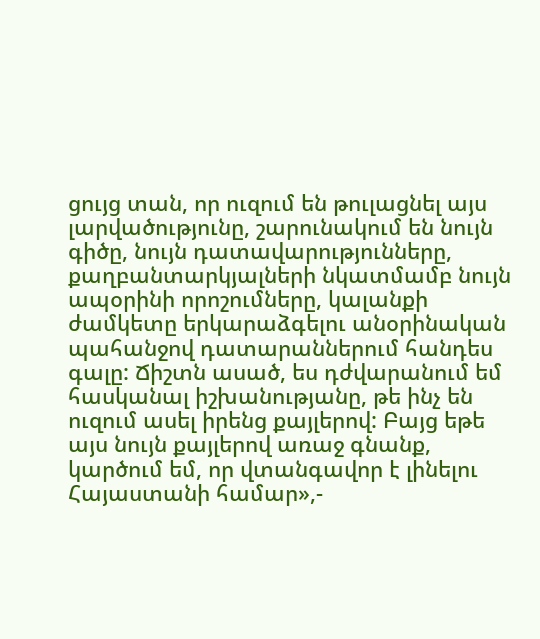ցույց տան, որ ուզում են թուլացնել այս լարվածությունը, շարունակում են նույն գիծը, նույն դատավարությունները, քաղբանտարկյալների նկատմամբ նույն ապօրինի որոշումները, կալանքի ժամկետը երկարաձգելու անօրինական պահանջով դատարաններում հանդես գալը: Ճիշտն ասած, ես դժվարանում եմ հասկանալ իշխանությանը, թե ինչ են ուզում ասել իրենց քայլերով: Բայց եթե այս նույն քայլերով առաջ գնանք, կարծում եմ, որ վտանգավոր է լինելու Հայաստանի համար»,-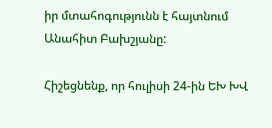իր մտահոգությունն է հայտնում Անահիտ Բախշյանը:

Հիշեցնենք, որ հուլիսի 24-ին ԵԽ ԽՎ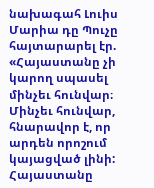նախագահ Լուիս Մարիա դը Պուչը հայտարարել էր. «Հայաստանը չի կարող սպասել մինչեւ հունվար։ Մինչեւ հունվար, հնարավոր է, որ արդեն որոշում կայացված լինի: Հայաստանը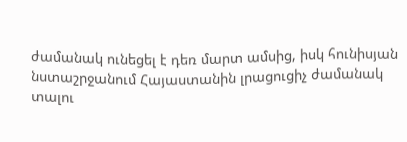ժամանակ ունեցել է դեռ մարտ ամսից, իսկ հունիսյան նստաշրջանում Հայաստանին լրացուցիչ ժամանակ տալու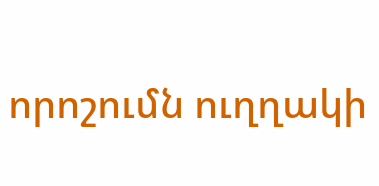որոշումն ուղղակի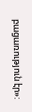բացառություն էր»: